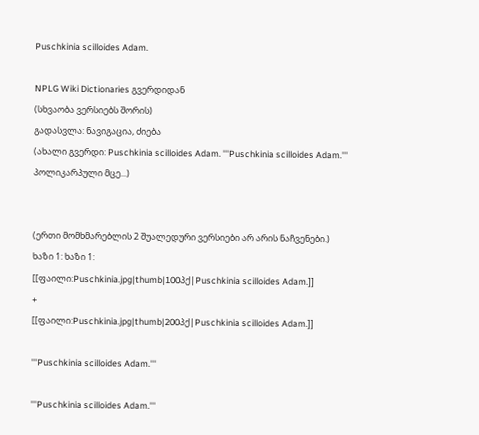Puschkinia scilloides Adam.

NPLG Wiki Dictionaries გვერდიდან
(სხვაობა ვერსიებს შორის)
გადასვლა: ნავიგაცია, ძიება
(ახალი გვერდი: Puschkinia scilloides Adam. '''Puschkinia scilloides Adam.''' პოლიკარპული მცე...)


(ერთი მომხმარებლის 2 შუალედური ვერსიები არ არის ნაჩვენები.)
ხაზი 1: ხაზი 1:
[[ფაილი:Puschkinia.jpg|thumb|100პქ|Puschkinia scilloides Adam.]]
+
[[ფაილი:Puschkinia.jpg|thumb|200პქ|Puschkinia scilloides Adam.]]

'''Puschkinia scilloides Adam.'''

'''Puschkinia scilloides Adam.'''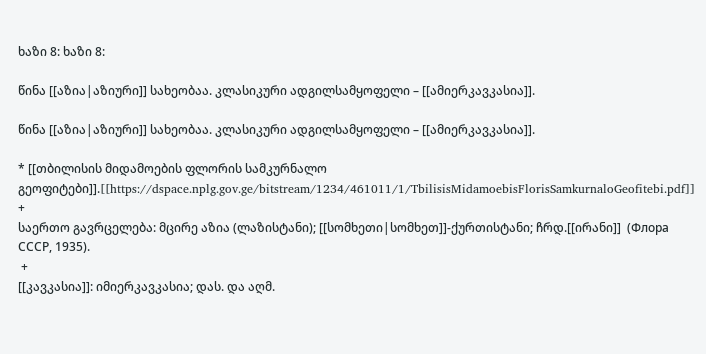ხაზი 8: ხაზი 8:

წინა [[აზია|აზიური]] სახეობაა. კლასიკური ადგილსამყოფელი – [[ამიერკავკასია]].

წინა [[აზია|აზიური]] სახეობაა. კლასიკური ადგილსამყოფელი – [[ამიერკავკასია]].

* [[თბილისის მიდამოების ფლორის სამკურნალო გეოფიტები]].[[https://dspace.nplg.gov.ge/bitstream/1234/461011/1/TbilisisMidamoebisFlorisSamkurnaloGeofitebi.pdf]]
+
საერთო გავრცელება: მცირე აზია (ლაზისტანი); [[სომხეთი|სომხეთ]]-ქურთისტანი; ჩრდ.[[ირანი]]  (Флора СССР, 1935).
 +
[[კავკასია]]: იმიერკავკასია; დას. და აღმ.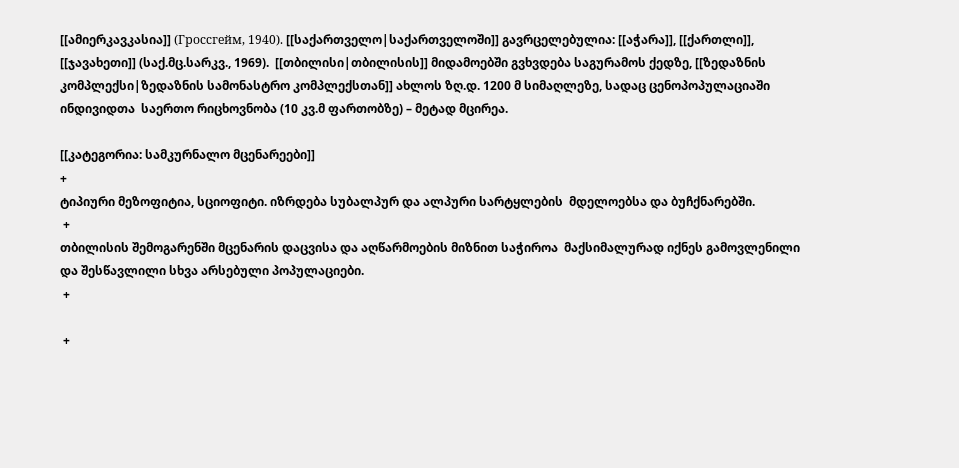[[ამიერკავკასია]] (Гроссгейм, 1940). [[საქართველო|საქართველოში]] გავრცელებულია: [[აჭარა]], [[ქართლი]], [[ჯავახეთი]] (საქ.მც.სარკვ., 1969).  [[თბილისი|თბილისის]] მიდამოებში გვხვდება საგურამოს ქედზე, [[ზედაზნის კომპლექსი|ზედაზნის სამონასტრო კომპლექსთან]] ახლოს ზღ.დ. 1200 მ სიმაღლეზე, სადაც ცენოპოპულაციაში ინდივიდთა  საერთო რიცხოვნობა (10 კვ.მ ფართობზე) – მეტად მცირეა.

[[კატეგორია: სამკურნალო მცენარეები]]
+
ტიპიური მეზოფიტია, სციოფიტი. იზრდება სუბალპურ და ალპური სარტყლების  მდელოებსა და ბუჩქნარებში.
 +
თბილისის შემოგარენში მცენარის დაცვისა და აღწარმოების მიზნით საჭიროა  მაქსიმალურად იქნეს გამოვლენილი და შესწავლილი სხვა არსებული პოპულაციები.
 +

 +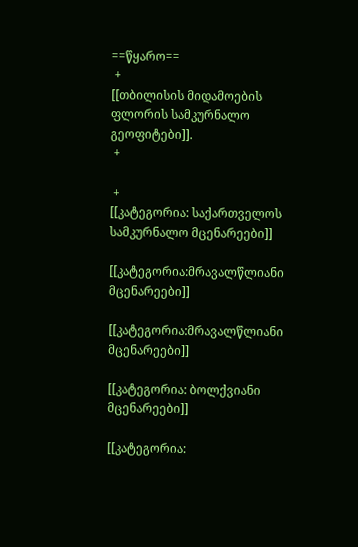==წყარო==
 +
[[თბილისის მიდამოების ფლორის სამკურნალო გეოფიტები]].
 +

 +
[[კატეგორია: საქართველოს სამკურნალო მცენარეები]]

[[კატეგორია:მრავალწლიანი მცენარეები]]

[[კატეგორია:მრავალწლიანი მცენარეები]]

[[კატეგორია: ბოლქვიანი მცენარეები]]

[[კატეგორია: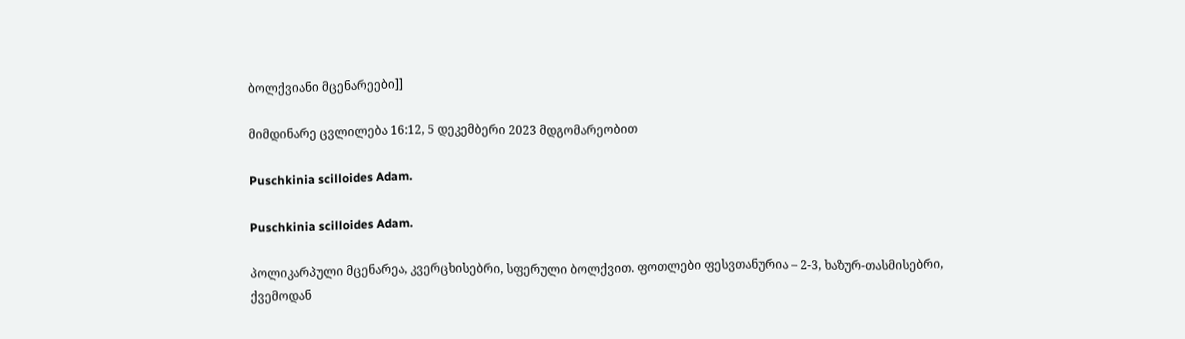ბოლქვიანი მცენარეები]]

მიმდინარე ცვლილება 16:12, 5 დეკემბერი 2023 მდგომარეობით

Puschkinia scilloides Adam.

Puschkinia scilloides Adam.

პოლიკარპული მცენარეა, კვერცხისებრი, სფერული ბოლქვით. ფოთლები ფესვთანურია – 2-3, ხაზურ-თასმისებრი, ქვემოდან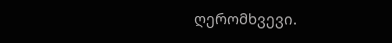ღერომხვევი.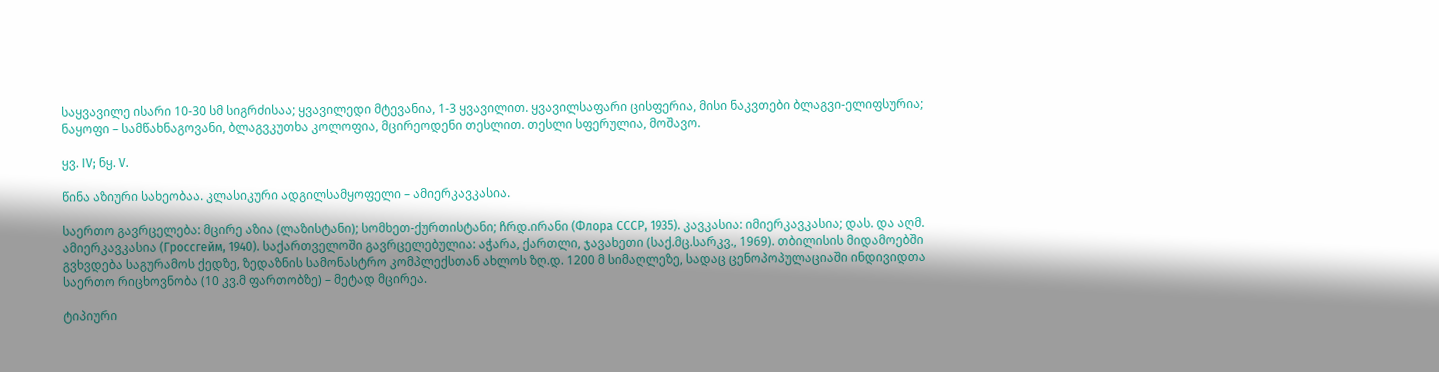საყვავილე ისარი 10-30 სმ სიგრძისაა; ყვავილედი მტევანია, 1-3 ყვავილით. ყვავილსაფარი ცისფერია, მისი ნაკვთები ბლაგვი-ელიფსურია; ნაყოფი – სამწახნაგოვანი, ბლაგვკუთხა კოლოფია, მცირეოდენი თესლით. თესლი სფერულია, მოშავო.

ყვ. IV; ნყ. V.

წინა აზიური სახეობაა. კლასიკური ადგილსამყოფელი – ამიერკავკასია.

საერთო გავრცელება: მცირე აზია (ლაზისტანი); სომხეთ-ქურთისტანი; ჩრდ.ირანი (Флора СССР, 1935). კავკასია: იმიერკავკასია; დას. და აღმ. ამიერკავკასია (Гроссгейм, 1940). საქართველოში გავრცელებულია: აჭარა, ქართლი, ჯავახეთი (საქ.მც.სარკვ., 1969). თბილისის მიდამოებში გვხვდება საგურამოს ქედზე, ზედაზნის სამონასტრო კომპლექსთან ახლოს ზღ.დ. 1200 მ სიმაღლეზე, სადაც ცენოპოპულაციაში ინდივიდთა საერთო რიცხოვნობა (10 კვ.მ ფართობზე) – მეტად მცირეა.

ტიპიური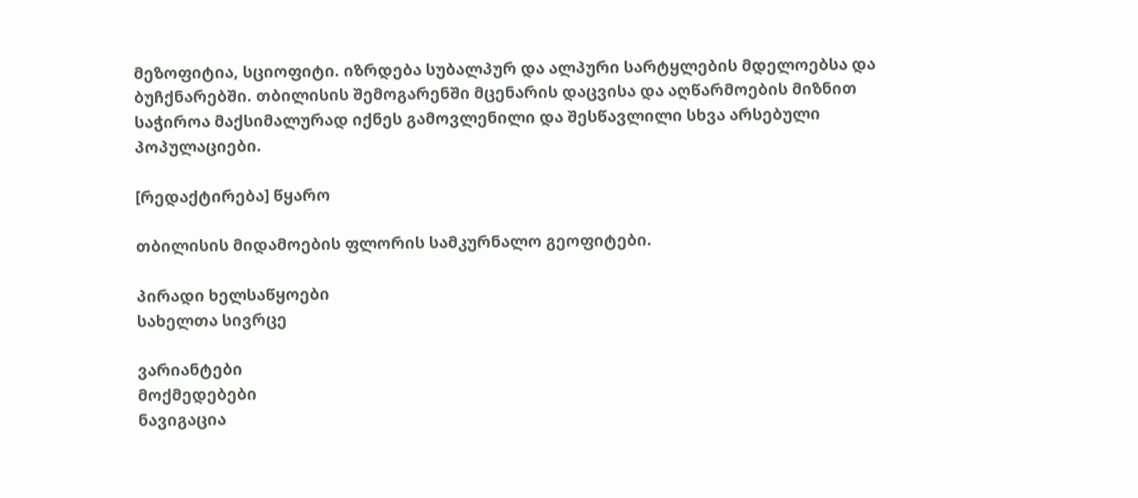მეზოფიტია, სციოფიტი. იზრდება სუბალპურ და ალპური სარტყლების მდელოებსა და ბუჩქნარებში. თბილისის შემოგარენში მცენარის დაცვისა და აღწარმოების მიზნით საჭიროა მაქსიმალურად იქნეს გამოვლენილი და შესწავლილი სხვა არსებული პოპულაციები.

[რედაქტირება] წყარო

თბილისის მიდამოების ფლორის სამკურნალო გეოფიტები.

პირადი ხელსაწყოები
სახელთა სივრცე

ვარიანტები
მოქმედებები
ნავიგაცია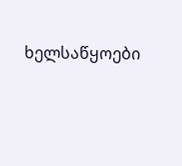ხელსაწყოები